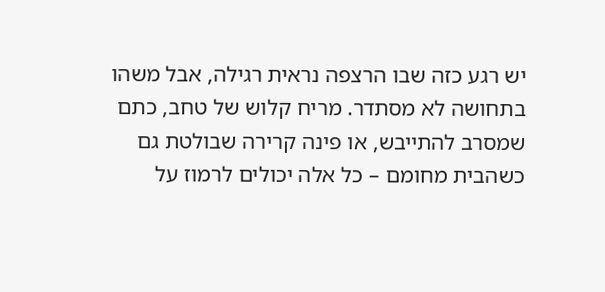יש רגע כזה שבו הרצפה נראית רגילה, אבל משהו בתחושה לא מסתדר. מריח קלוש של טחב, כתם שמסרב להתייבש, או פינה קרירה שבולטת גם כשהבית מחומם – כל אלה יכולים לרמוז על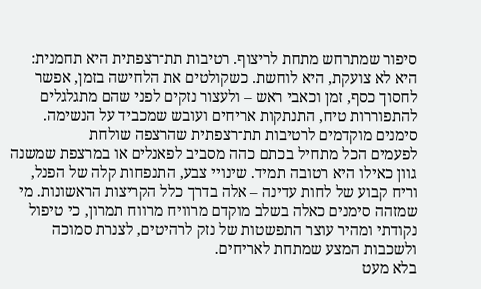סיפור שמתרחש מתחת לריצוף. רטיבות תת־רצפתית היא תחמנית: היא לא צועקת, היא לוחשת. כשקולטים את הלחישה בזמן, אפשר לחסוך כסף, זמן וכאבי ראש – ולעצור נזקים לפני שהם מתגלגלים להתפוררות טיח, התנתקות אריחים ועובש שמכביד על הנשימה.
סימנים מוקדמים לרטיבות תת־רצפתית שהרצפה שולחת
לפעמים הכל מתחיל בכתם כהה מסביב לפאנלים או במרצפת שמשנה גוון כאילו היא רטובה תמיד. שינויי צבע, התנפחות קלה של הפנל, וריח קבוע של לחות עדינה – אלה בדרך כלל הקריצות הראשונות. מי שמזהה סימנים כאלה בשלב מוקדם מרוויח מרווח תמרון, כי טיפול נקודתי ומהיר עוצר התפשטות של נזק לרהיטים, לצנרת סמוכה ולשכבות המצע שמתחת לאריחים.
בלא מעט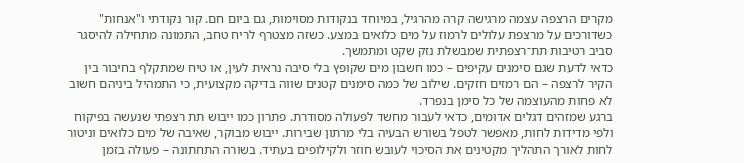מקרים הרצפה עצמה מרגישה קרה מהרגיל, במיוחד בנקודות מסוימות, גם ביום חם. קור נקודתי ו"אנחות" כשדורכים על מרצפת עלולים לרמוז על מים כלואים במצע. כשזה מצטרף לריח טחב, התמונה מתחילה להיסגר סביב רטיבות תת־רצפתית שמבשלת נזק שקט ומתמשך.
כדאי לדעת שגם סימנים עקיפים – כמו חשבון מים שקופץ בלי סיבה נראית לעין, או טיח שמתקלף בחיבור בין הקיר לרצפה – הם רמזים חזקים. שילוב של כמה סימנים קטנים שווה בדיקה מקצועית, כי התמהיל ביניהם חשוב לא פחות מהעוצמה של כל סימן בנפרד.
ברגע שמזהים דגלים אדומים, כדאי לעבור מחשד לפעולה מסודרת. פתרון כמו ייבוש תת רצפתי שנעשה בפיקוח ולפי מדידות לחות, מאפשר לטפל בשורש הבעיה בלי מרתון שבירות. ייבוש מבוקר, שאיבה של מים כלואים וניטור לחות לאורך התהליך מקטינים את הסיכוי לעובש חוזר ולקילופים בעתיד. בשורה התחתונה – פעולה בזמן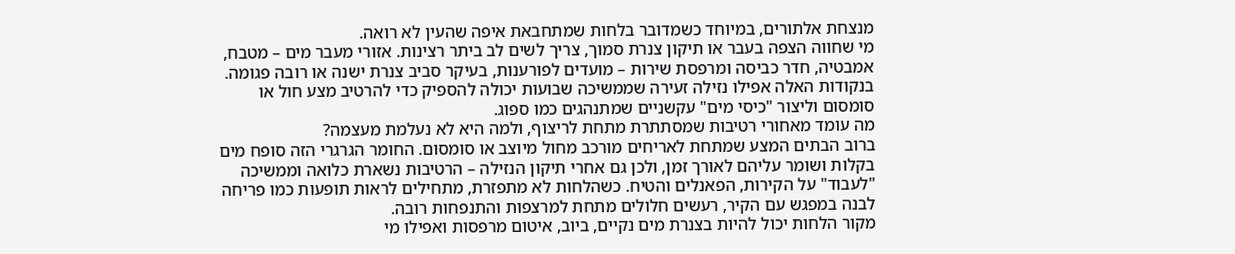מנצחת אלתורים, במיוחד כשמדובר בלחות שמתחבאת איפה שהעין לא רואה.
מי שחווה הצפה בעבר או תיקון צנרת סמוך, צריך לשים לב ביתר רצינות. אזורי מעבר מים – מטבח, אמבטיה, חדר כביסה ומרפסת שירות – מועדים לפורענות, בעיקר סביב צנרת ישנה או רובה פגומה. בנקודות האלה אפילו נזילה זעירה שממשיכה שבועות יכולה להספיק כדי להרטיב מצע חול או סומסום וליצור "כיסי מים" עקשניים שמתנהגים כמו ספוג.
מה עומד מאחורי רטיבות שמסתתרת מתחת לריצוף, ולמה היא לא נעלמת מעצמה?
ברוב הבתים המצע שמתחת לאריחים מורכב מחול מיוצב או סומסום. החומר הגרגרי הזה סופח מים בקלות ושומר עליהם לאורך זמן, ולכן גם אחרי תיקון הנזילה – הרטיבות נשארת כלואה וממשיכה "לעבוד" על הקירות, הפאנלים והטיח. כשהלחות לא מתפזרת, מתחילים לראות תופעות כמו פריחה לבנה במפגש עם הקיר, רעשים חלולים מתחת למרצפות והתנפחות רובה.
מקור הלחות יכול להיות בצנרת מים נקיים, ביוב, איטום מרפסות ואפילו מי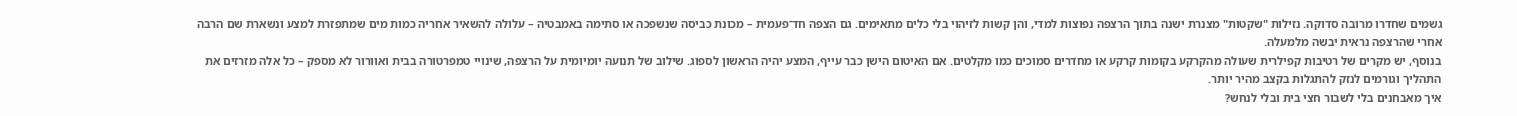גשמים שחדרו מרובה סדוקה. נזילות "שקטות" מצנרת ישנה בתוך הרצפה נפוצות למדי, והן קשות לזיהוי בלי כלים מתאימים. גם הצפה חד־פעמית – מכונת כביסה שנשפכה או סתימה באמבטיה – עלולה להשאיר אחריה כמות מים שמתפזרת למצע ונשארת שם הרבה אחרי שהרצפה נראית יבשה מלמעלה.
בנוסף, יש מקרים של רטיבות קפילרית שעולה מהקרקע בקומות קרקע או מחדרים סמוכים כמו מקלטים. אם האיטום הישן כבר עייף, המצע יהיה הראשון לספוג. שילוב של תנועה יומיומית על הרצפה, שינויי טמפרטורה בבית ואוורור לא מספק – כל אלה מזרזים את התהליך וגורמים לנזק להתגלות בקצב מהיר יותר.
איך מאבחנים בלי לשבור חצי בית ובלי לנחש?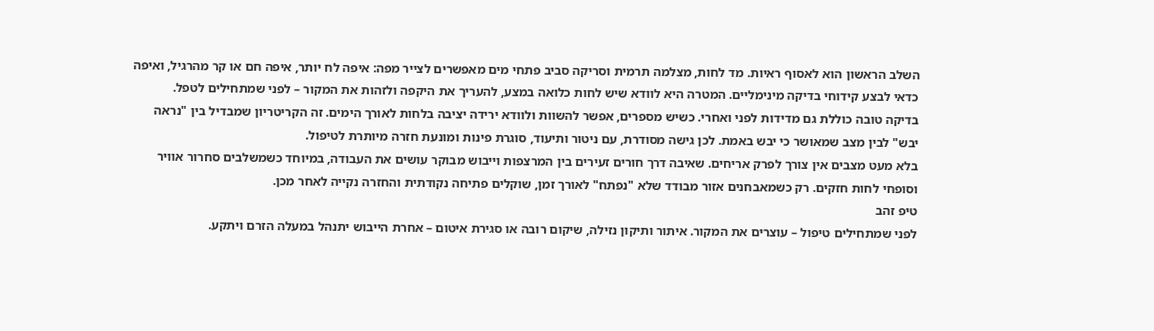השלב הראשון הוא לאסוף ראיות. מד לחות, מצלמה תרמית וסריקה סביב פתחי מים מאפשרים לצייר מפה: איפה לח יותר, איפה חם או קר מהרגיל, ואיפה כדאי לבצע קידוחי בדיקה מינימליים. המטרה היא לוודא שיש לחות כלואה במצע, להעריך את היקפה ולזהות את המקור – לפני שמתחילים לטפל.
בדיקה טובה כוללת גם מדידות לפני ואחרי. כשיש מספרים, אפשר להשוות ולוודא ירידה יציבה בלחות לאורך הימים. זה הקריטריון שמבדיל בין "נראה יבש" לבין מצב שמאושר כי יבש באמת. לכן גישה מסודרת, עם ניטור ותיעוד, סוגרת פינות ומונעת חזרה מיותרת לטיפול.
בלא מעט מצבים אין צורך לפרק אריחים. שאיבה דרך חורים זעירים בין המרצפות וייבוש מבוקר עושים את העבודה, במיוחד כשמשלבים סחרור אוויר וסופחי לחות חזקים. רק כשמאבחנים אזור מבודד שלא "נפתח" לאורך זמן, שוקלים פתיחה נקודתית והחזרה נקייה לאחר מכן.
טיפ זהב
לפני שמתחילים טיפול – עוצרים את המקור. איתור ותיקון נזילה, שיקום רובה או סגירת איטום – אחרת הייבוש יתנהל במעלה הזרם ויתקע.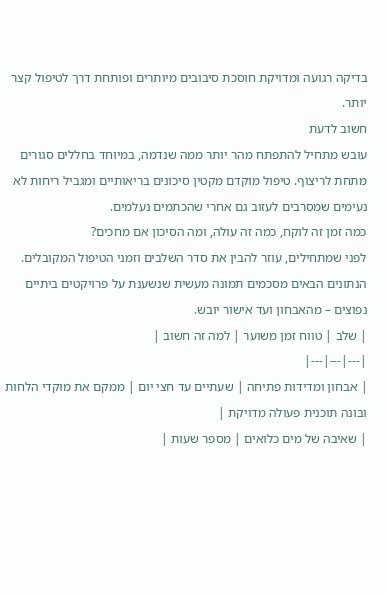בדיקה רגועה ומדויקת חוסכת סיבובים מיותרים ופותחת דרך לטיפול קצר יותר.
חשוב לדעת
עובש מתחיל להתפתח מהר יותר ממה שנדמה, במיוחד בחללים סגורים מתחת לריצוף. טיפול מוקדם מקטין סיכונים בריאותיים ומגביל ריחות לא נעימים שמסרבים לעזוב גם אחרי שהכתמים נעלמים.
כמה זמן זה לוקח, כמה זה עולה, ומה הסיכון אם מחכים?
לפני שמתחילים, עוזר להבין את סדר השלבים וזמני הטיפול המקובלים. הנתונים הבאים מסכמים תמונה מעשית שנשענת על פרויקטים ביתיים נפוצים – מהאבחון ועד אישור יובש.
| שלב | טווח זמן משוער | למה זה חשוב |
|---|---|---|
| אבחון ומדידות פתיחה | שעתיים עד חצי יום | ממקם את מוקדי הלחות ובונה תוכנית פעולה מדויקת |
| שאיבה של מים כלואים | מספר שעות |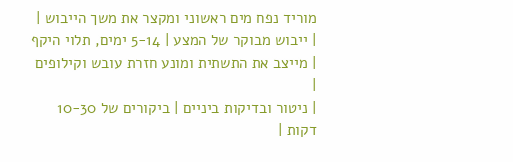מוריד נפח מים ראשוני ומקצר את משך הייבוש |
| ייבוש מבוקר של המצע | 5-14 ימים, תלוי היקף | מייצב את התשתית ומונע חזרת עובש וקילופים |
| ניטור ובדיקות ביניים | ביקורים של 10-30 דקות |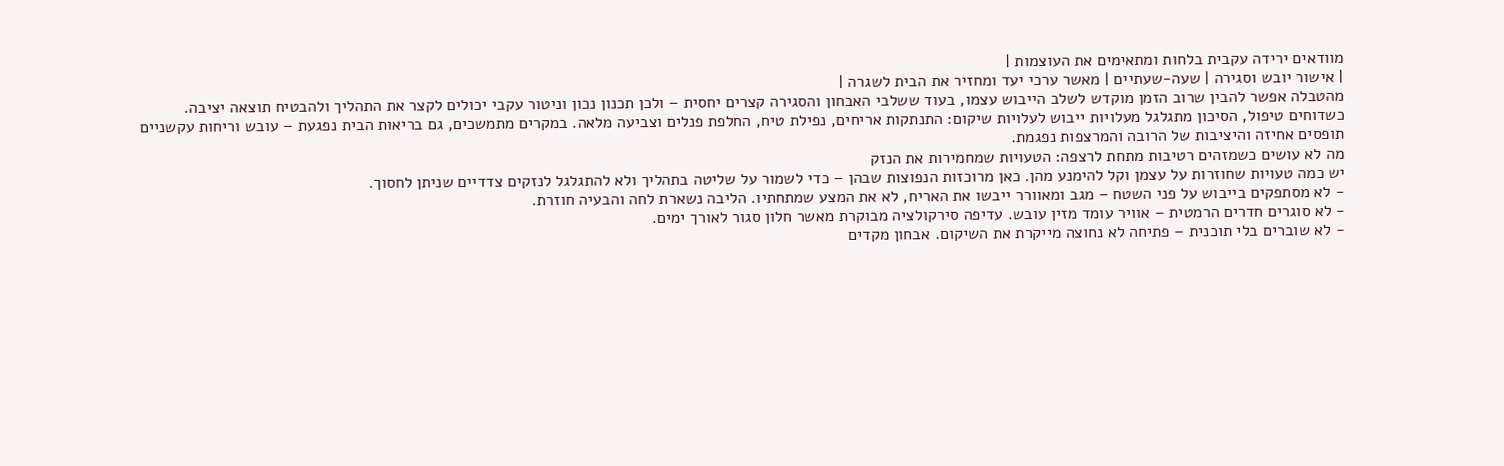מוודאים ירידה עקבית בלחות ומתאימים את העוצמות |
| אישור יובש וסגירה | שעה-שעתיים | מאשר ערכי יעד ומחזיר את הבית לשגרה |
מהטבלה אפשר להבין שרוב הזמן מוקדש לשלב הייבוש עצמו, בעוד ששלבי האבחון והסגירה קצרים יחסית – ולכן תכנון נכון וניטור עקבי יכולים לקצר את התהליך ולהבטיח תוצאה יציבה.
כשדוחים טיפול, הסיכון מתגלגל מעלויות ייבוש לעלויות שיקום: התנתקות אריחים, נפילת טיח, החלפת פנלים וצביעה מלאה. במקרים מתמשכים, גם בריאות הבית נפגעת – עובש וריחות עקשניים תופסים אחיזה והיציבות של הרובה והמרצפות נפגמת.
מה לא עושים כשמזהים רטיבות מתחת לרצפה: הטעויות שמחמירות את הנזק
יש כמה טעויות שחוזרות על עצמן וקל להימנע מהן. כאן מרוכזות הנפוצות שבהן – כדי לשמור על שליטה בתהליך ולא להתגלגל לנזקים צדדיים שניתן לחסוך.
- לא מסתפקים בייבוש על פני השטח – מגב ומאוורר ייבשו את האריח, לא את המצע שמתחתיו. הליבה נשארת לחה והבעיה חוזרת.
- לא סוגרים חדרים הרמטית – אוויר עומד מזין עובש. עדיפה סירקולציה מבוקרת מאשר חלון סגור לאורך ימים.
- לא שוברים בלי תוכנית – פתיחה לא נחוצה מייקרת את השיקום. אבחון מקדים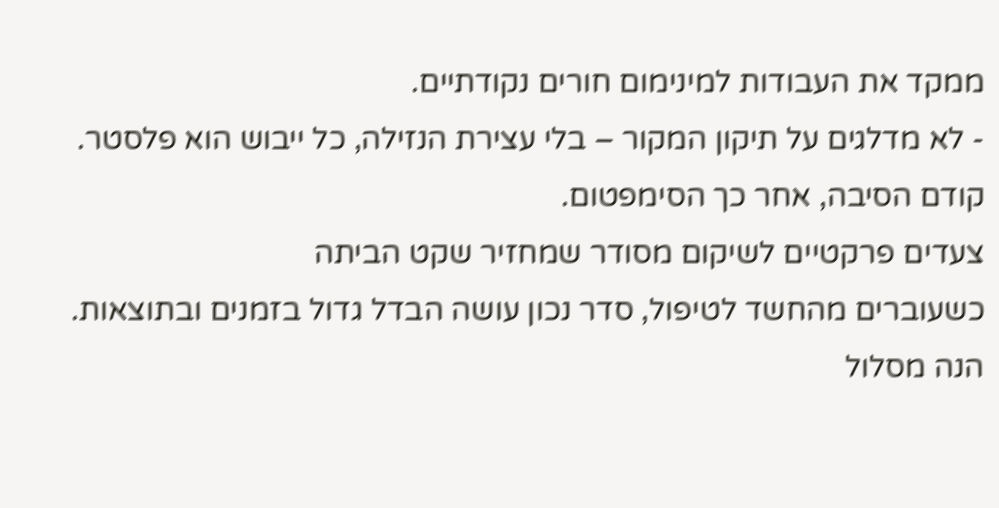ממקד את העבודות למינימום חורים נקודתיים.
- לא מדלגים על תיקון המקור – בלי עצירת הנזילה, כל ייבוש הוא פלסטר. קודם הסיבה, אחר כך הסימפטום.
צעדים פרקטיים לשיקום מסודר שמחזיר שקט הביתה
כשעוברים מהחשד לטיפול, סדר נכון עושה הבדל גדול בזמנים ובתוצאות. הנה מסלול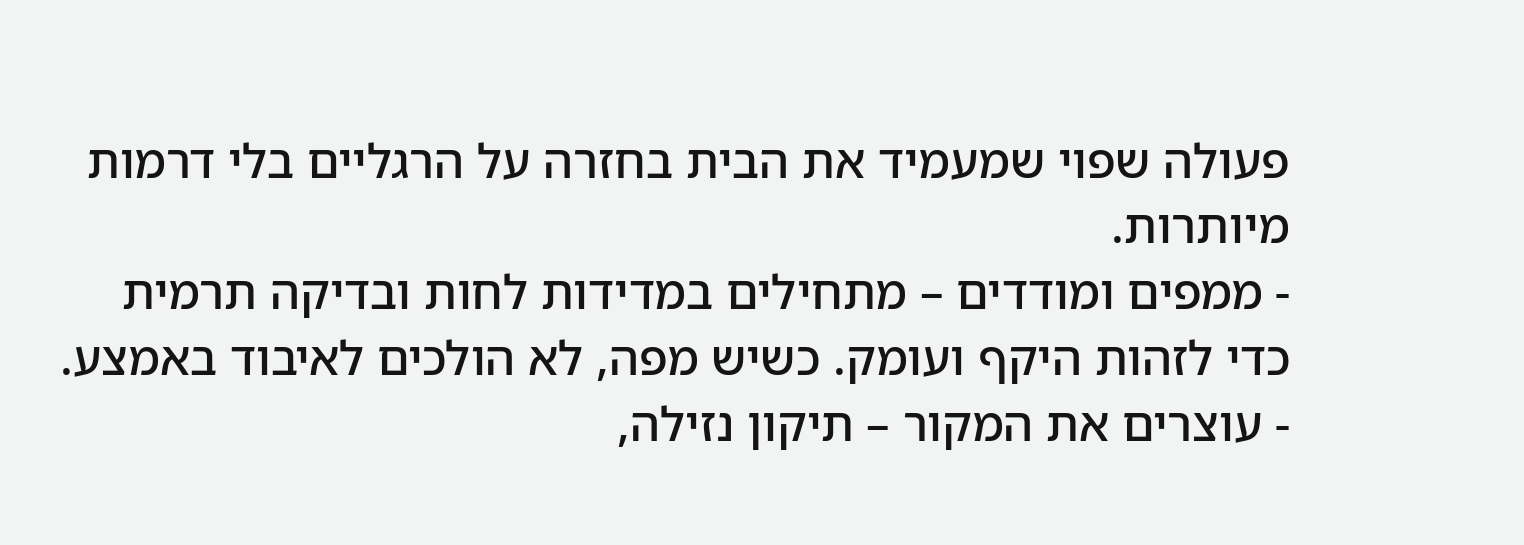פעולה שפוי שמעמיד את הבית בחזרה על הרגליים בלי דרמות מיותרות.
- ממפים ומודדים – מתחילים במדידות לחות ובדיקה תרמית כדי לזהות היקף ועומק. כשיש מפה, לא הולכים לאיבוד באמצע.
- עוצרים את המקור – תיקון נזילה,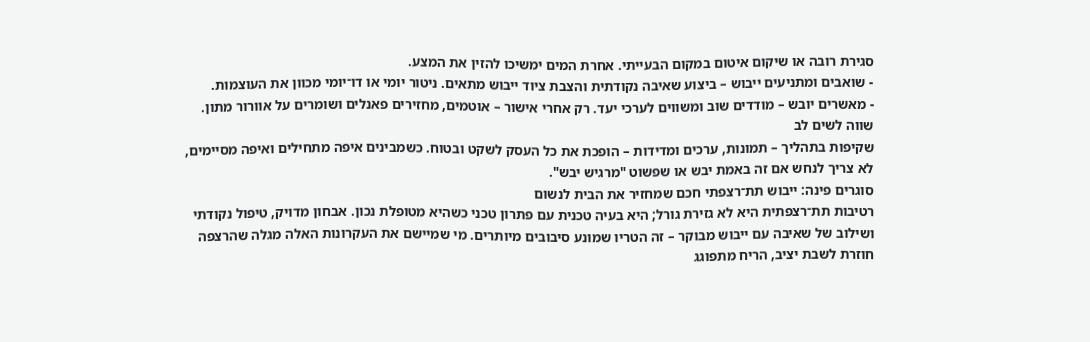סגירת רובה או שיקום איטום במקום הבעייתי. אחרת המים ימשיכו להזין את המצע.
- שואבים ומתניעים ייבוש – ביצוע שאיבה נקודתית והצבת ציוד ייבוש מתאים. ניטור יומי או דו־יומי מכוון את העוצמות.
- מאשרים יובש – מודדים שוב ומשווים לערכי יעד. רק אחרי אישור – אוטמים, מחזירים פאנלים ושומרים על אוורור מתון.
שווה לשים לב
שקיפות בתהליך – תמונות, ערכים ומדידות – הופכת את כל העסק לשקט ובטוח. כשמבינים איפה מתחילים ואיפה מסיימים, לא צריך לנחש אם זה באמת יבש או שפשוט "מרגיש יבש".
סוגרים פינה: ייבוש תת־רצפתי חכם שמחזיר את הבית לנשום
רטיבות תת־רצפתית היא לא גזירת גורל; היא בעיה טכנית עם פתרון טכני כשהיא מטופלת נכון. אבחון מדויק, טיפול נקודתי ושילוב של שאיבה עם ייבוש מבוקר – זה הטריו שמונע סיבובים מיותרים. מי שמיישם את העקרונות האלה מגלה שהרצפה חוזרת לשבת יציב, הריח מתפוגג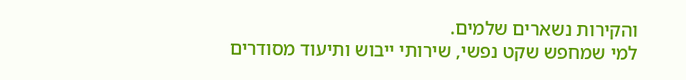והקירות נשארים שלמים.
למי שמחפש שקט נפשי, שירותי ייבוש ותיעוד מסודרים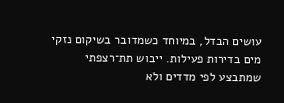עושים הבדל, במיוחד כשמדובר בשיקום נזקי מים בדירות פעילות. ייבוש תת־רצפתי שמתבצע לפי מדדים ולא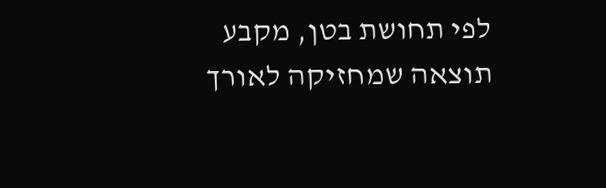לפי תחושת בטן, מקבע תוצאה שמחזיקה לאורך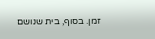זמן. בסוף, בית שנושם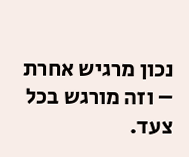נכון מרגיש אחרת – וזה מורגש בכל צעד.